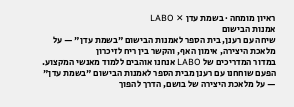ראיון מומחה · בשמת עדן ✕ LABO
אמנות הבישום
שיחה עם רענן, בית הספר לאמנות הבישום "בשמת עדן" — על מלאכת היצירה, אימון האף, והקשר בין ריח לזיכרון
במדור המדריכים של LABO אנחנו אוהבים ללמוד מאנשי המקצוע. הפעם שוחחנו עם רענן מבית הספר לאמנות הבישום "בשמת עדן" — על מלאכת היצירה של בושם, הדרך להפוך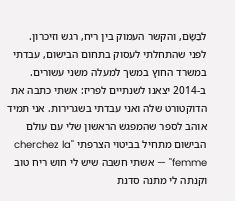לבַּשָּׂם, והקשר העמוק בין ריח, רגש וזיכרון.
לפני שהתחלתי לעסוק בתחום הבישום, עבדתי במשרד החוץ במשך למעלה משני עשורים. ב-2014 יצאנו לשנתיים לפריז: אשתי כתבה את הדוקטורט שלה ואני עבדתי בשגרירות. אני תמיד אוהב לספר שהמפגש הראשון שלי עם עולם הבישום מתחיל בביטוי הצרפתי "cherchez la femme" — אשתי חשבה שיש לי חוש ריח טוב וקנתה לי מתנה סדנת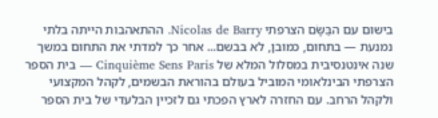בישום עם הבַּשָּׂם הצרפתי Nicolas de Barry. ההתאהבות הייתה בלתי נמנעת — בתחום, כמובן, לא בבשם... אחר כך למדתי את התחום במשך שנה אינטנסיבית במסלול המלא של Cinquième Sens Paris — בית הספר הצרפתי הבינלאומי המוביל בעולם בהוראת הבשמים, לקהל המקצועי ולקהל הרחב. עם החזרה לארץ הפכתי גם לזכיין הבלעדי של בית הספר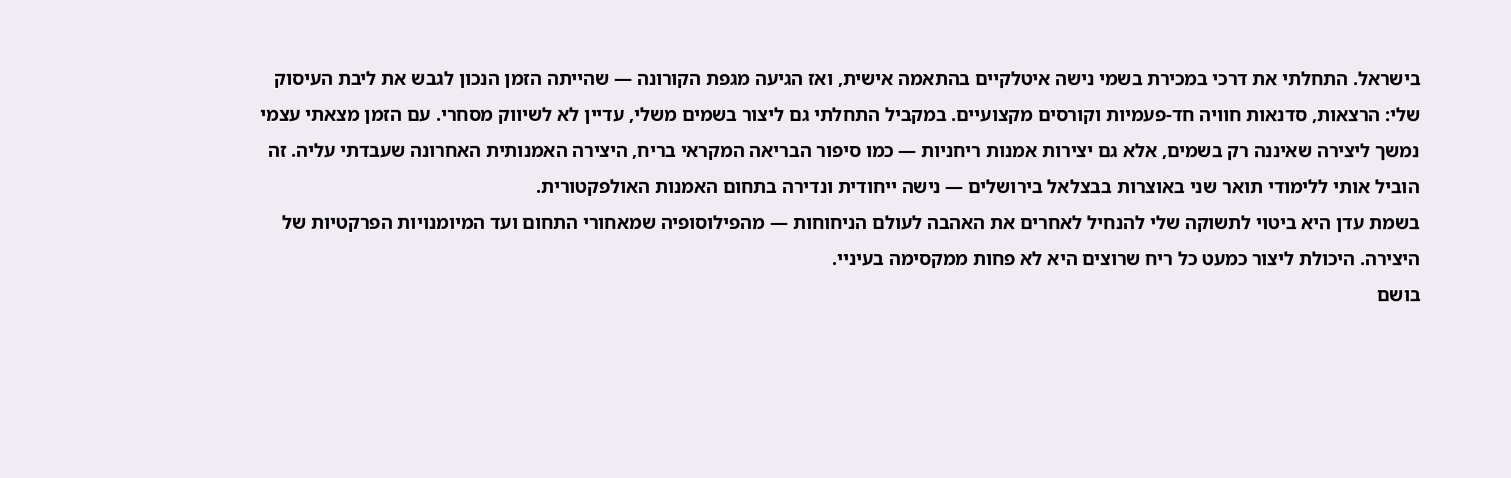בישראל. התחלתי את דרכי במכירת בשמי נישה איטלקיים בהתאמה אישית, ואז הגיעה מגפת הקורונה — שהייתה הזמן הנכון לגבש את ליבת העיסוק שלי: הרצאות, סדנאות חוויה חד-פעמיות וקורסים מקצועיים. במקביל התחלתי גם ליצור בשמים משלי, עדיין לא לשיווק מסחרי. עם הזמן מצאתי עצמי נמשך ליצירה שאיננה רק בשמים, אלא גם יצירות אמנות ריחניות — כמו סיפור הבריאה המקראי בריח, היצירה האמנותית האחרונה שעבדתי עליה. זה הוביל אותי ללימודי תואר שני באוצרות בבצלאל בירושלים — נישה ייחודית ונדירה בתחום האמנות האולפקטורית.
בשמת עדן היא ביטוי לתשוקה שלי להנחיל לאחרים את האהבה לעולם הניחוחות — מהפילוסופיה שמאחורי התחום ועד המיומנויות הפרקטיות של היצירה. היכולת ליצור כמעט כל ריח שרוצים היא לא פחות ממקסימה בעיניי.
בושם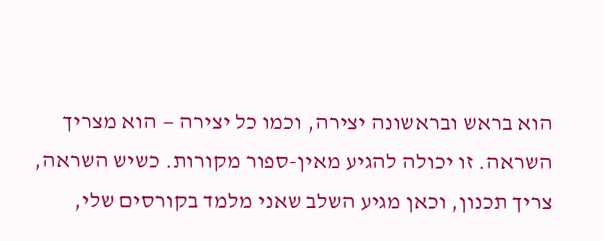הוא בראש ובראשונה יצירה, וכמו כל יצירה — הוא מצריך השראה. זו יכולה להגיע מאין-ספור מקורות. כשיש השראה, צריך תכנון, וכאן מגיע השלב שאני מלמד בקורסים שלי,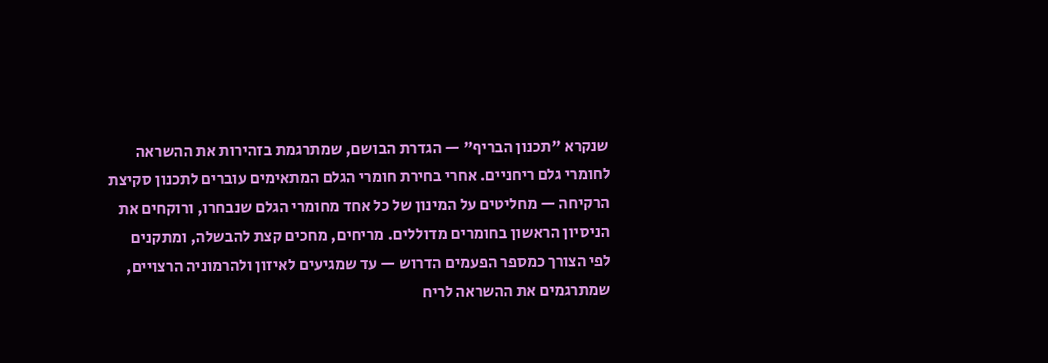שנקרא "תכנון הבריף" — הגדרת הבושם, שמתרגמת בזהירות את ההשראה לחומרי גלם ריחניים. אחרי בחירת חומרי הגלם המתאימים עוברים לתכנון סקיצת הרקיחה — מחליטים על המינון של כל אחד מחומרי הגלם שנבחרו, ורוקחים את הניסיון הראשון בחומרים מדוללים. מריחים, מחכים קצת להבשלה, ומתקנים לפי הצורך כמספר הפעמים הדרוש — עד שמגיעים לאיזון ולהרמוניה הרצויים, שמתרגמים את ההשראה לריח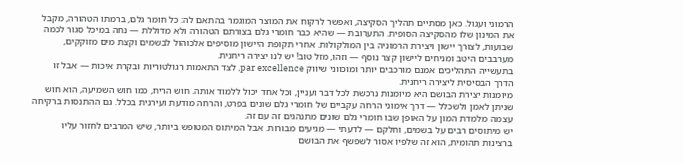הרמוני ועגול. כאן מסתיים תהליך הסקיצה, ואפשר לרקוח את המוצר המוגמר בהתאם לה: כל חומר גלם, ברמתו הטהורה, מקבל את המינון שלו מהסקיצה הסופית. התערובת — שהיא כבר חומרי גלם בצורתם הטהורה ולא מדוללת — נחה במיכל סגור לכמה שבועות, לצורך יישון ויצירת הרמוניה בין המולקולות. אחרי תקופת היישון מוסיפים אלכוהול לבשמים וקצת מים מזוקקים, מערבבים היטב ומניחים ליישון קצר נוסף — וזהו, מזל טוב! יש לנו יצירה ריחנית.
בתעשייה התהליכים אמנם מורכבים יותר ומוכווני שיווק par excellence, לצד התאמות רגולטוריות ובקרת איכות — אבל זו הדרך הבסיסית ליצירה ריחנית.
מיומנות יצירת הבושם היא מיומנות נרכשת לכל דבר ועניין, וכל אחד יכול ללמוד אותה. חוש הריח, כמו חוש השמיעה, הוא חוש שניתן לאמן ולשכלל — דרך אימוני הרחה עקביים של חומרי גלם שונים בפרט, והרחה מודעת ועירנית בכלל. גם ההתנסות ברקיחה עצמה מלמדת המון על האופן שבו חומרי גלם שונים מתנהגים זה עם זה.
יש מיתוסים רבים על בשמים, וחלקם — לדעתי — מגיעים מבורות. אבל המיתוס המטופש ביותר, שיש המרבים לחזור עליו ברצינות תהומית, הוא זה שלפיו אסור לשפשף את הבושם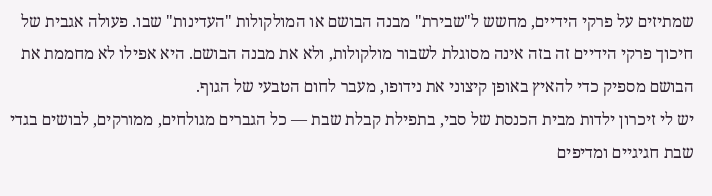שמתיזים על פרקי הידיים, מחשש ל"שבירת" מבנה הבושם או המולקולות "העדינות" שבו. פעולה אגבית של חיכוך פרקי הידיים זה בזה אינה מסוגלת לשבור מולקולות, ולא את מבנה הבושם. היא אפילו לא מחממת את הבושם מספיק כדי להאיץ באופן קיצוני את נידופו, מעבר לחום הטבעי של הגוף.
יש לי זיכרון ילדות מבית הכנסת של סבי, בתפילת קבלת שבת — כל הגברים מגולחים, ממורקים, לבושים בגדי שבת חגיגיים ומדיפים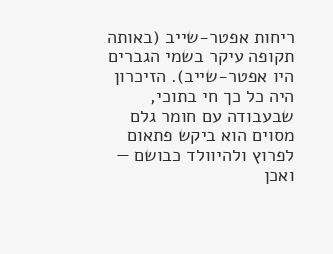ריחות אפטר-שייב (באותה תקופה עיקר בשמי הגברים היו אפטר-שייב). הזיכרון היה כל כך חי בתוכי, שבעבודה עם חומר גלם מסוים הוא ביקש פתאום לפרוץ ולהיוולד כבושם — ואכן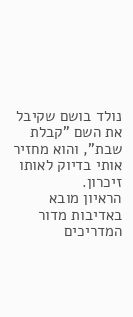נולד בושם שקיבל את השם "קבלת שבת", והוא מחזיר אותי בדיוק לאותו זיכרון.
הראיון מובא באדיבות מדור המדריכים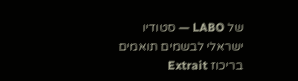של LABO — סטודיו ישראלי לבשמים תואמים בריכוז Extrait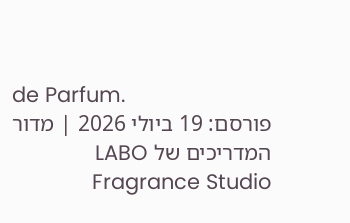de Parfum.
פורסם: 19 ביולי 2026 | מדור המדריכים של LABO Fragrance Studio